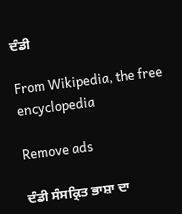ਦੰਡੀ

From Wikipedia, the free encyclopedia

Remove ads

ਦੰਡੀ ਸੰਸਕ੍ਰਿਤ ਭਾਸ਼ਾ ਦਾ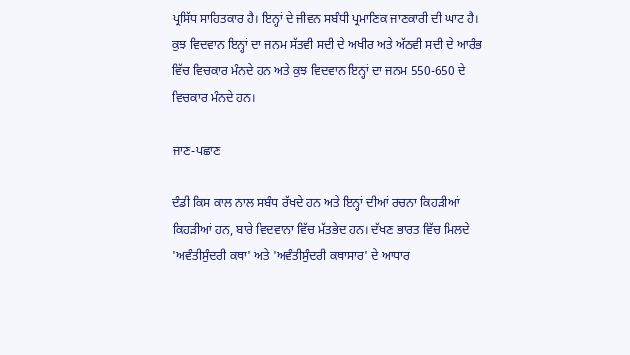ਪ੍ਰਸਿੱਧ ਸਾਹਿਤਕਾਰ ਹੈ। ਇਨ੍ਹਾਂ ਦੇ ਜੀਵਨ ਸਬੰਧੀ ਪ੍ਰਮਾਣਿਕ ਜਾਣਕਾਰੀ ਦੀ ਘਾਟ ਹੈ। ਕੁਝ ਵਿਦਵਾਨ ਇਨ੍ਹਾਂ ਦਾ ਜਨਮ ਸੱਤਵੀ ਸਦੀ ਦੇ ਅਖੀਰ ਅਤੇ ਅੱਠਵੀ ਸਦੀ ਦੇ ਆਰੰਭ ਵਿੱਚ ਵਿਚਕਾਰ ਮੰਨਦੇ ਹਨ ਅਤੇ ਕੁਝ ਵਿਦਵਾਨ ਇਨ੍ਹਾਂ ਦਾ ਜਨਮ 550-650 ਦੇ ਵਿਚਕਾਰ ਮੰਨਦੇ ਹਨ।

ਜਾਣ-ਪਛਾਣ

ਦੰਡੀ ਕਿਸ ਕਾਲ ਨਾਲ ਸਬੰਧ ਰੱਖਦੇ ਹਨ ਅਤੇ ਇਨ੍ਹਾਂ ਦੀਆਂ ਰਚਨਾ ਕਿਹੜੀਆਂ ਕਿਹੜੀਆਂ ਹਨ, ਬਾਰੇ ਵਿਦਵਾਨਾ ਵਿੱਚ ਮੱਤਭੇਦ ਹਨ। ਦੱਖਣ ਭਾਰਤ ਵਿੱਚ ਮਿਲਦੇ 'ਅਵੰਤੀਸੁੰਦਰੀ ਕਥਾ' ਅਤੇ 'ਅਵੰਤੀਸੁੰਦਰੀ ਕਥਾਸਾਰ' ਦੇ ਆਧਾਰ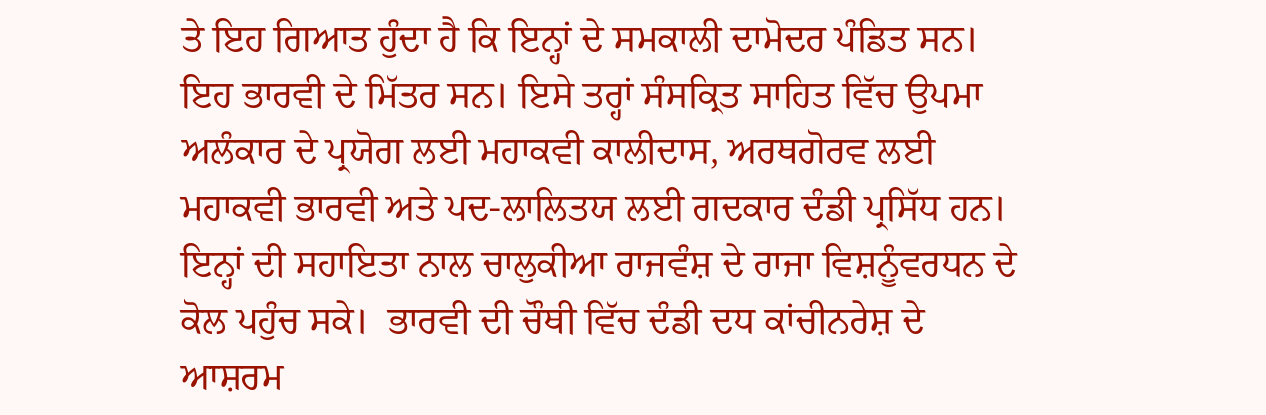ਤੇ ਇਹ ਗਿਆਤ ਹੁੰਦਾ ਹੈ ਕਿ ਇਨ੍ਹਾਂ ਦੇ ਸਮਕਾਲੀ ਦਾਮੋਦਰ ਪੰਡਿਤ ਸਨ। ਇਹ ਭਾਰਵੀ ਦੇ ਮਿੱਤਰ ਸਨ। ਇਸੇ ਤਰ੍ਹਾਂ ਸੰਸਕ੍ਰਿਤ ਸਾਹਿਤ ਵਿੱਚ ਉਪਮਾ ਅਲੰਕਾਰ ਦੇ ਪ੍ਰਯੋਗ ਲਈ ਮਹਾਕਵੀ ਕਾਲੀਦਾਸ, ਅਰਥਗੋਰਵ ਲਈ ਮਹਾਕਵੀ ਭਾਰਵੀ ਅਤੇ ਪਦ-ਲਾਲਿਤਯ ਲਈ ਗਦਕਾਰ ਦੰਡੀ ਪ੍ਰਸਿੱਧ ਹਨ। ਇਨ੍ਹਾਂ ਦੀ ਸਹਾਇਤਾ ਨਾਲ ਚਾਲੁਕੀਆ ਰਾਜਵੰਸ਼ ਦੇ ਰਾਜਾ ਵਿਸ਼ਨੂੰਵਰਧਨ ਦੇ ਕੋਲ ਪਹੁੰਚ ਸਕੇ।  ਭਾਰਵੀ ਦੀ ਚੌਥੀ ਵਿੱਚ ਦੰਡੀ ਦਧ ਕਾਂਚੀਨਰੇਸ਼ ਦੇ ਆਸ਼ਰਮ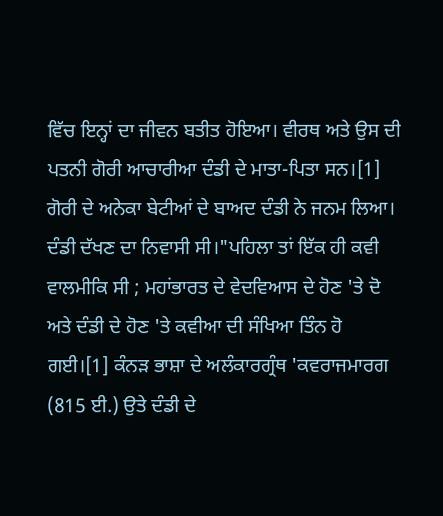ਵਿੱਚ ਇਨ੍ਹਾਂ ਦਾ ਜੀਵਨ ਬਤੀਤ ਹੋਇਆ। ਵੀਰਥ ਅਤੇ ਉਸ ਦੀ ਪਤਨੀ ਗੋਰੀ ਆਚਾਰੀਆ ਦੰਡੀ ਦੇ ਮਾਤਾ-ਪਿਤਾ ਸਨ।[1] ਗੋਰੀ ਦੇ ਅਨੇਕਾ ਬੇਟੀਆਂ ਦੇ ਬਾਅਦ ਦੰਡੀ ਨੇ ਜਨਮ ਲਿਆ। ਦੰਡੀ ਦੱਖਣ ਦਾ ਨਿਵਾਸੀ ਸੀ।"ਪਹਿਲਾ ਤਾਂ ਇੱਕ ਹੀ ਕਵੀ ਵਾਲਮੀਕਿ ਸੀ ; ਮਹਾਂਭਾਰਤ ਦੇ ਵੇਦਵਿਆਸ ਦੇ ਹੋਣ 'ਤੇ ਦੋ ਅਤੇ ਦੰਡੀ ਦੇ ਹੋਣ 'ਤੇ ਕਵੀਆ ਦੀ ਸੰਖਿਆ ਤਿੰਨ ਹੋ ਗਈ।[1] ਕੰਨੜ ਭਾਸ਼ਾ ਦੇ ਅਲੰਕਾਰਗ੍ਰੰਥ 'ਕਵਰਾਜਮਾਰਗ (815 ਈ.) ਉਤੇ ਦੰਡੀ ਦੇ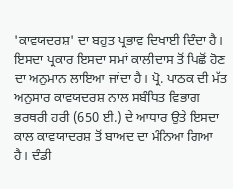'ਕਾਵਯਦਰਸ਼' ਦਾ ਬਹੁਤ ਪ੍ਰਭਾਵ ਦਿਖਾਈ ਦਿੰਦਾ ਹੈ। ਇਸਦਾ ਪ੍ਰਕਾਰ ਇਸਦਾ ਸਮਾਂ ਕਾਲੀਦਾਸ ਤੋਂ ਪਿਛੋਂ ਹੋਣ ਦਾ ਅਨੁਮਾਨ ਲਾਇਆ ਜਾਂਦਾ ਹੈ। ਪ੍ਰੋ. ਪਾਠਕ ਦੀ ਮੱਤ ਅਨੁਸਾਰ ਕਾਵਯਦਰਸ਼ ਨਾਲ ਸਬੰਧਿਤ ਵਿਭਾਗ  ਭਰਥਰੀ ਹਰੀ (650 ਈ.) ਦੇ ਆਧਾਰ ਉਤੇ ਇਸਦਾ ਕਾਲ ਕਾਵਯਾਦਰਸ਼ ਤੋਂ ਬਾਅਦ ਦਾ ਮੰਨਿਆ ਗਿਆ ਹੈ। ਦੰਡੀ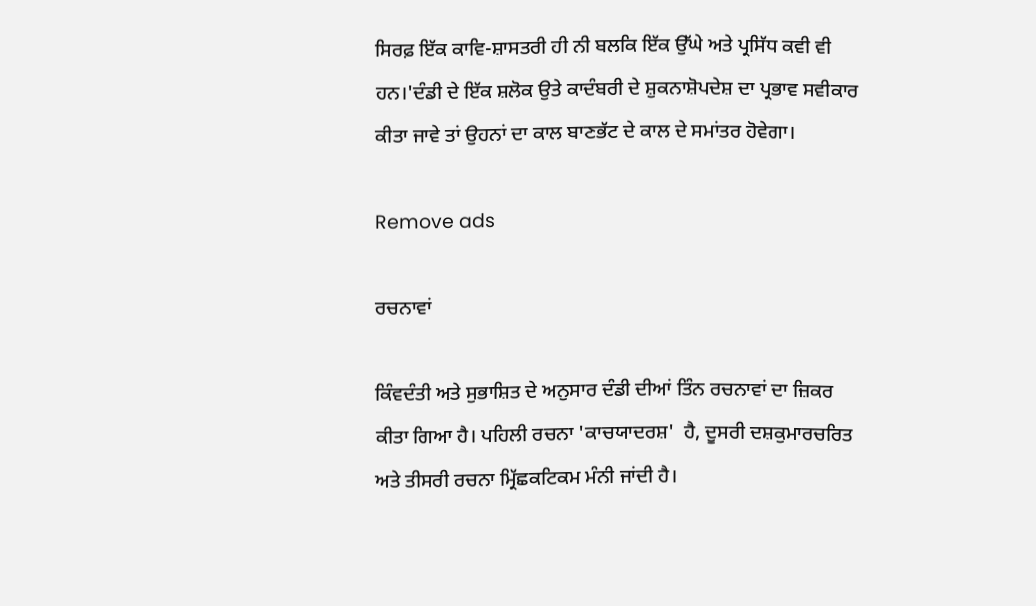ਸਿਰਫ਼ ਇੱਕ ਕਾਵਿ-ਸ਼ਾਸਤਰੀ ਹੀ ਨੀ ਬਲਕਿ ਇੱਕ ਉੱਘੇ ਅਤੇ ਪ੍ਰਸਿੱਧ ਕਵੀ ਵੀ ਹਨ।'ਦੰਡੀ ਦੇ ਇੱਕ ਸ਼ਲੋਕ ਉਤੇ ਕਾਦੰਬਰੀ ਦੇ ਸ਼ੁਕਨਾਸ਼ੋਪਦੇਸ਼ ਦਾ ਪ੍ਰਭਾਵ ਸਵੀਕਾਰ ਕੀਤਾ ਜਾਵੇ ਤਾਂ ਉਹਨਾਂ ਦਾ ਕਾਲ ਬਾਣਭੱਟ ਦੇ ਕਾਲ ਦੇ ਸਮਾਂਤਰ ਹੋਵੇਗਾ।

Remove ads

ਰਚਨਾਵਾਂ

ਕਿੰਵਦੰਤੀ ਅਤੇ ਸੁਭਾਸ਼ਿਤ ਦੇ ਅਨੁਸਾਰ ਦੰਡੀ ਦੀਆਂ ਤਿੰਨ ਰਚਨਾਵਾਂ ਦਾ ਜ਼ਿਕਰ ਕੀਤਾ ਗਿਆ ਹੈ। ਪਹਿਲੀ ਰਚਨਾ 'ਕਾਚਯਾਦਰਸ਼'  ਹੈ, ਦੂਸਰੀ ਦਸ਼ਕੁਮਾਰਚਰਿਤ ਅਤੇ ਤੀਸਰੀ ਰਚਨਾ ਮ੍ਰਿੱਛਕਟਿਕਮ ਮੰਨੀ ਜਾਂਦੀ ਹੈ।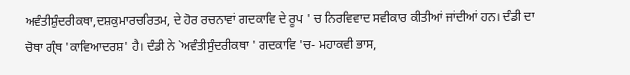ਅਵੰਤੀਸ਼ੁੰਦਰੀਕਥਾ,ਦਸ਼ਕੁਮਾਰਚਰਿਤਮ, ਦੇ ਹੋਰ ਰਚਨਾਵਾਂ ਗਦਕਾਵਿ ਦੇ ਰੂਪ ' ਚ ਨਿਰਵਿਵਾਦ ਸਵੀਕਾਰ ਕੀਤੀਆਂ ਜਾਂਦੀਆਂ ਹਨ। ਦੰਡੀ ਦਾ ਚੋਥਾ ਗ੍ੰਥ 'ਕਾਵਿਆਦਰਸ਼' ਹੈ। ਦੰਡੀ ਨੇ `ਅਵੰਤੀਸੁੰਦਰੀਕਥਾ ' ਗਦਕਾਵਿ 'ਚ- ਮਹਾਕਵੀ ਭਾਸ,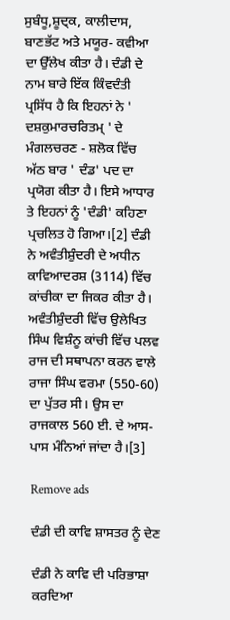ਸੁਬੰਧੂ,ਸ਼ੂਦ੍ਕ, ਕਾਲੀਦਾਸ, ਬਾਣਭੱਟ ਅਤੇ ਮਯੂਰ- ਕਵੀਆ ਦਾ ਉੱਲੇਖ ਕੀਤਾ ਹੈ। ਦੰਡੀ ਦੇ ਨਾਮ ਬਾਰੇ ਇੱਕ ਕਿੰਵਦੰਤੀ ਪ੍ਰਸਿੱਧ ਹੈ ਕਿ ਇਹਨਾਂ ਨੇ ' ਦਸ਼ਕੁਮਾਰਚਰਿਤਮ੍ ' ਦੇ ਮੰਗਲਚਰਣ - ਸ਼ਲੋਕ ਵਿੱਚ ਅੱਠ ਬਾਰ ' ਦੰਡ' ਪਦ ਦਾ ਪ੍ਰਯੋਗ ਕੀਤਾ ਹੈ। ਇਸੇ ਆਧਾਰ ਤੇ ਇਹਨਾਂ ਨੂੰ ‌‍'ਦੰਡੀ' ਕਹਿਣਾ ਪ੍ਰਚਲਿਤ ਹੋ ਗਿਆ।[2] ਦੰਡੀ ਨੇ ਅਵੰਤੀਸ਼ੁੰਦਰੀ ਦੇ ਅਧੀਨ ਕਾਵਿਆਦਰਸ਼ (3114) ਵਿੱਚ ਕਾਂਚੀਕਾ ਦਾ ਜਿਕਰ ਕੀਤਾ ਹੈ। ਅਵੰਤੀਸ਼ੁੰਦਰੀ ਵਿੱਚ ਉਲੇਖਿਤ ਸਿੰਘ ਵਿਸ਼ੰਨੂ ਕਾਂਚੀ ਵਿੱਚ ਪਲਵ ਰਾਜ ਦੀ ਸਥਾਪਨਾ ਕਰਨ ਵਾਲੇ ਰਾਜਾ ਸਿੰਘ ਵਰਮਾ (550-60) ਦਾ ਪੁੱਤਰ ਸੀ। ਉਸ ਦਾ ਰਾਜਕਾਲ 560 ਈ. ਦੇ ਆਸ- ਪਾਸ ਮੰਨਿਆਂ ਜਾਂਦਾ ਹੈ।[3]

Remove ads

ਦੰਡੀ ਦੀ ਕਾਵਿ ਸ਼ਾਸਤਰ ਨੂੰ ਦੇਣ

ਦੰਡੀ ਨੇ ਕਾਵਿ ਦੀ ਪਰਿਭਾਸ਼ਾ ਕਰਦਿਆ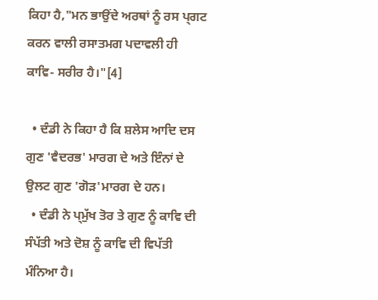ਕਿਹਾ ਹੈ,"ਮਨ ਭਾਉਂਦੇ ਅਰਥਾਂ ਨੂੰ ਰਸ ਪ੍ਗਟ ਕਰਨ ਵਾਲੀ ਰਸਾਤਮਗ ਪਦਾਵਲੀ ਹੀ ਕਾਵਿ- ਸਰੀਰ ਹੈ।"[4]

  • ਦੰਡੀ ਨੇ ਕਿਹਾ ਹੈ ਕਿ ਸ਼ਲੇਸ ਆਦਿ ਦਸ ਗੁਣ 'ਵੈਦਰਭ' ਮਾਰਗ ਦੇ ਅਤੇ ਇੰਨਾਂ ਦੇ ਉਲਟ ਗੁਣ 'ਗੋੜ'ਮਾਰਗ ਦੇ ਹਨ।
  • ਦੰਡੀ ਨੇ ਪ੍ਮੁੱਖ ਤੋਰ ਤੇ ਗੁਣ ਨੂੰ ਕਾਵਿ ਦੀ ਸੰਪੱਤੀ ਅਤੇ ਦੋਸ਼ ਨੂੰ ਕਾਵਿ ਦੀ ਵਿਪੱਤੀ ਮੰਨਿਆ ਹੈ।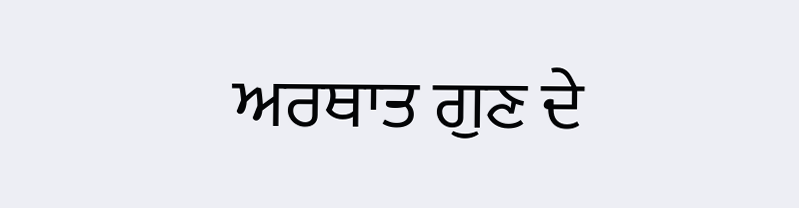ਅਰਥਾਤ ਗੁਣ ਦੇ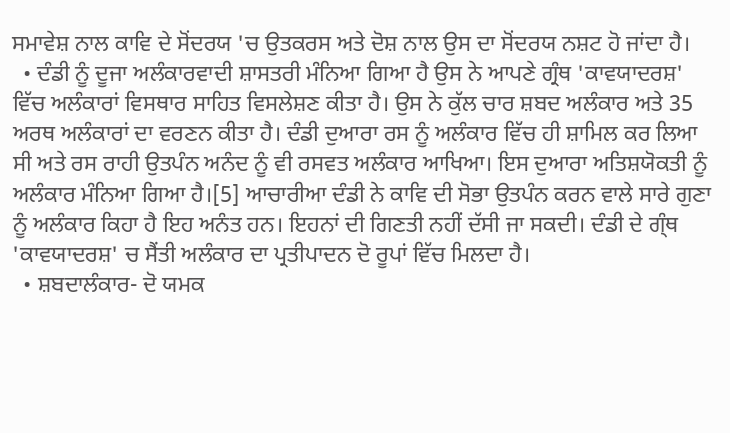ਸਮਾਵੇਸ਼ ਨਾਲ ਕਾਵਿ ਦੇ ਸੋਂਦਰਯ 'ਚ ਉਤਕਰਸ ਅਤੇ ਦੋਸ਼ ਨਾਲ ਉਸ ਦਾ ਸੋਂਦਰਯ ਨਸ਼ਟ ਹੋ ਜਾਂਦਾ ਹੈ।
  • ਦੰਡੀ ਨੂੰ ਦੂਜਾ ਅਲੰਕਾਰਵਾਦੀ ਸ਼ਾਸਤਰੀ ਮੰਨਿਆ ਗਿਆ ਹੈ ਉਸ ਨੇ ਆਪਣੇ ਗ੍ਰੰਥ 'ਕਾਵਯਾਦਰਸ਼' ਵਿੱਚ ਅਲੰਕਾਰਾਂ ਵਿਸਥਾਰ ਸਾਹਿਤ ਵਿਸਲੇਸ਼ਣ ਕੀਤਾ ਹੈ। ਉਸ ਨੇ ਕੁੱਲ ਚਾਰ ਸ਼ਬਦ ਅਲੰਕਾਰ ਅਤੇ 35 ਅਰਥ ਅਲੰਕਾਰਾਂ ਦਾ ਵਰਣਨ ਕੀਤਾ ਹੈ। ਦੰਡੀ ਦੁਆਰਾ ਰਸ ਨੂੰ ਅਲੰਕਾਰ ਵਿੱਚ ਹੀ ਸ਼ਾਮਿਲ ਕਰ ਲਿਆ ਸੀ ਅਤੇ ਰਸ ਰਾਹੀ ਉਤਪੰਨ ਅਨੰਦ ਨੂੰ ਵੀ ਰਸਵਤ ਅਲੰਕਾਰ ਆਖਿਆ। ਇਸ ਦੁਆਰਾ ਅਤਿਸ਼ਯੋਕਤੀ ਨੂੰ ਅਲੰਕਾਰ ਮੰਨਿਆ ਗਿਆ ਹੈ।[5] ਆਚਾਰੀਆ ਦੰਡੀ ਨੇ ਕਾਵਿ ਦੀ ਸੋਭਾ ਉਤਪੰਨ ਕਰਨ ਵਾਲੇ ਸਾਰੇ ਗੁਣਾ ਨੂੰ ਅਲੰਕਾਰ ਕਿਹਾ ਹੈ ਇਹ ਅਨੰਤ ਹਨ। ਇਹਨਾਂ ਦੀ ਗਿਣਤੀ ਨਹੀਂ ਦੱਸੀ ਜਾ ਸਕਦੀ। ਦੰਡੀ ਦੇ ਗ੍ੰਥ 'ਕਾਵਯਾਦਰਸ਼' ਚ ਸੈਂਤੀ ਅਲੰਕਾਰ ਦਾ ਪ੍ਰਤੀਪਾਦਨ ਦੋ ਰੂਪਾਂ ਵਿੱਚ ਮਿਲਦਾ ਹੈ।
  • ਸ਼ਬਦਾਲੰਕਾਰ- ਦੋ ਯਮਕ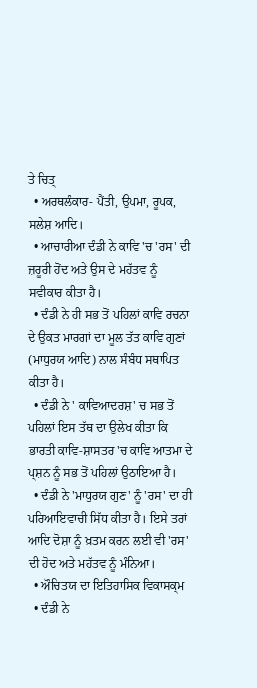ਤੇ ਚਿਤ੍
  • ਅਰਥਲੰਕਾਰ- ਪੈਂਤੀ, ਉਪਮਾ, ਰੂਪਕ, ਸਲੇਸ਼ ਆਦਿ।
  • ਆਚਾਰੀਆ ਦੰਡੀ ਨੇ ਕਾਵਿ 'ਚ 'ਰਸ' ਦੀ ਜ਼ਰੂਰੀ ਹੋਂਦ ਅਤੇ ਉਸ ਦੇ ਮਹੱਤਵ ਨੂੰ ਸਵੀਕਾਰ ਕੀਤਾ ਹੈ।
  • ਦੰਡੀ ਨੇ ਹੀ ਸਭ ਤੋਂ ਪਹਿਲਾਂ ਕਾਵਿ ਰਚਨਾ ਦੇ ਉਕਤ ਮਾਰਗਾਂ ਦਾ ਮੂਲ ਤੱਤ ਕਾਵਿ ਗੁਣਾਂ (ਮਾਧੁਰਯ ਆਦਿ) ਨਾਲ ਸੰਬੰਧ ਸਥਾਪਿਤ ਕੀਤਾ ਹੈ।
  • ਦੰਡੀ ਨੇ ' ਕਾਵਿਆਦਰਸ਼' ਚ ਸਭ ਤੋਂ ਪਹਿਲਾਂ ਇਸ ਤੱਥ ਦਾ ਉਲੇਖ ਕੀਤਾ ਕਿ ਭਾਰਤੀ ਕਾਵਿ-ਸ਼ਾਸਤਰ 'ਚ ਕਾਵਿ ਆਤਮਾ ਦੇ ਪ੍ਸ਼ਨ ਨੂੰ ਸਭ ਤੋਂ ਪਹਿਲਾਂ ਉਠਾਇਆ ਹੈ।
  • ਦੰਡੀ ਨੇ 'ਮਾਧੁਰਯ ਗੁਣ' ਨੂੰ 'ਰਸ' ਦਾ ਹੀ ਪਰਿਆਇਵਾਚੀ ਸਿੱਧ ਕੀਤਾ ਹੈ। ਇਸੇ ਤਰਾਂ ਆਦਿ ਦੋਸ਼ਾ ਨੂੰ ਖ਼ਤਮ ਕਰਨ ਲਈ ਵੀ 'ਰਸ' ਦੀ ਹੋਦ ਅਤੇ ਮਹੱਤਵ ਨੂੰ ਮੰਨਿਆ।
  • ਔਚਿਤਯ ਦਾ ਇਤਿਹਾਸਿਕ ਵਿਕਾਸਕ੍ਮ
  • ਦੰਡੀ ਨੇ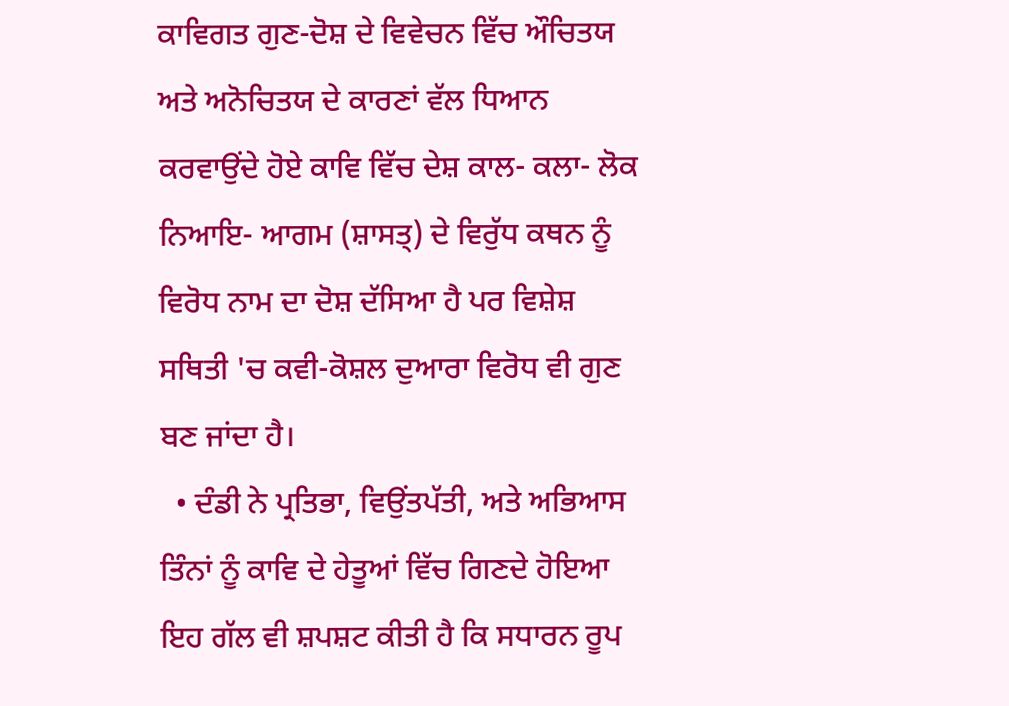ਕਾਵਿਗਤ ਗੁਣ-ਦੋਸ਼ ਦੇ ਵਿਵੇਚਨ ਵਿੱਚ ਔਚਿਤਯ ਅਤੇ ਅਨੋਚਿਤਯ ਦੇ ਕਾਰਣਾਂ ਵੱਲ ਧਿਆਨ ਕਰਵਾਉਂਦੇ ਹੋਏ ਕਾਵਿ ਵਿੱਚ ਦੇਸ਼ ਕਾਲ- ਕਲਾ- ਲੋਕ ਨਿਆਇ- ਆਗਮ (ਸ਼ਾਸਤ੍) ਦੇ ਵਿਰੁੱਧ ਕਥਨ ਨੂੰ ਵਿਰੋਧ ਨਾਮ ਦਾ ਦੋਸ਼ ਦੱਸਿਆ ਹੈ ਪਰ ਵਿਸ਼ੇਸ਼ ਸਥਿਤੀ 'ਚ ਕਵੀ-ਕੋਸ਼ਲ ਦੁਆਰਾ ਵਿਰੋਧ ਵੀ ਗੁਣ ਬਣ ਜਾਂਦਾ ਹੈ।
  • ਦੰਡੀ ਨੇ ਪ੍ਰਤਿਭਾ, ਵਿਉਂਤਪੱਤੀ, ਅਤੇ ਅਭਿਆਸ ਤਿੰਨਾਂ ਨੂੰ ਕਾਵਿ ਦੇ ਹੇਤੂਆਂ ਵਿੱਚ ਗਿਣਦੇ ਹੋਇਆ ਇਹ ਗੱਲ ਵੀ ਸ਼ਪਸ਼ਟ ਕੀਤੀ ਹੈ ਕਿ ਸਧਾਰਨ ਰੂਪ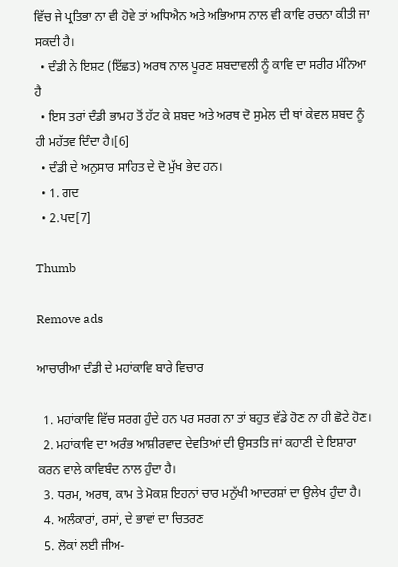ਵਿੱਚ ਜੇ ਪ੍ਰਤਿਭਾ ਨਾ ਵੀ ਹੋਵੇ ਤਾਂ ਅਧਿਐਨ ਅਤੇ ਅਭਿਆਸ ਨਾਲ ਵੀ ਕਾਵਿ ਰਚਨਾ ਕੀਤੀ ਜਾ ਸਕਦੀ ਹੈ।
  • ਦੰਡੀ ਨੇ ਇਸ਼ਟ (ਇੱਛਤ) ਅਰਥ ਨਾਲ ਪੂਰਣ ਸ਼ਬਦਾਵਲੀ ਨੂੰ ਕਾਵਿ ਦਾ ਸਰੀਰ ਮੰਨਿਆ ਹੈ
  • ਇਸ ਤਰਾਂ ਦੰਡੀ ਭਾਮਹ ਤੋਂ ਹੱਟ ਕੇ ਸ਼ਬਦ ਅਤੇ ਅਰਥ ਦੋ ਸੁਮੇਲ ਦੀ ਥਾਂ ਕੇਵਲ ਸ਼ਬਦ ਨੂੰ ਹੀ ਮਹੱਤਵ ਦਿੰਦਾ ਹੈ।[6]
  • ਦੰਡੀ ਦੇ ਅਨੁਸਾਰ ਸਾਹਿਤ ਦੇ ਦੋ ਮੁੱਖ ਭੇਦ ਹਨ।
  • 1. ਗਦ
  • 2.ਪਦ[7]

Thumb

Remove ads

ਆਚਾਰੀਆ ਦੰਡੀ ਦੇ ਮਹਾਂਕਾਵਿ ਬਾਰੇ ਵਿਚਾਰ

  1. ਮਹਾਂਕਾਵਿ ਵਿੱਚ ਸਰਗ ਹੁੰਦੇ ਹਨ ਪਰ ਸਰਗ ਨਾ ਤਾਂ ਬਹੁਤ ਵੱਡੇ ਹੋਣ ਨਾ ਹੀ ਛੋਟੇ ਹੋਣ।
  2. ਮਹਾਂਕਾਵਿ ਦਾ ਅਰੰਭ ਆਸ਼ੀਰਵਾਦ ਦੇਵਤਿਆਂ ਦੀ ਉਸਤਤਿ ਜਾਂ ਕਹਾਣੀ ਦੇ ਇਸ਼ਾਰਾ ਕਰਨ ਵਾਲੇ ਕਾਵਿਬੰਦ ਨਾਲ ਹੁੰਦਾ ਹੈ।
  3. ਧਰਮ, ਅਰਥ, ਕਾਮ ਤੇ ਮੋਕਸ਼ ਇਹਨਾਂ ਚਾਰ ਮਨੁੱਖੀ ਆਦਰਸ਼ਾਂ ਦਾ ਉਲੇਖ ਹੁੰਦਾ ਹੈ।
  4. ਅਲੰਕਾਰਾਂ, ਰਸਾਂ, ਦੇ ਭਾਵਾਂ ਦਾ ਚਿਤਰਣ
  5. ਲੋਕਾਂ ਲਈ ਜੀਅ-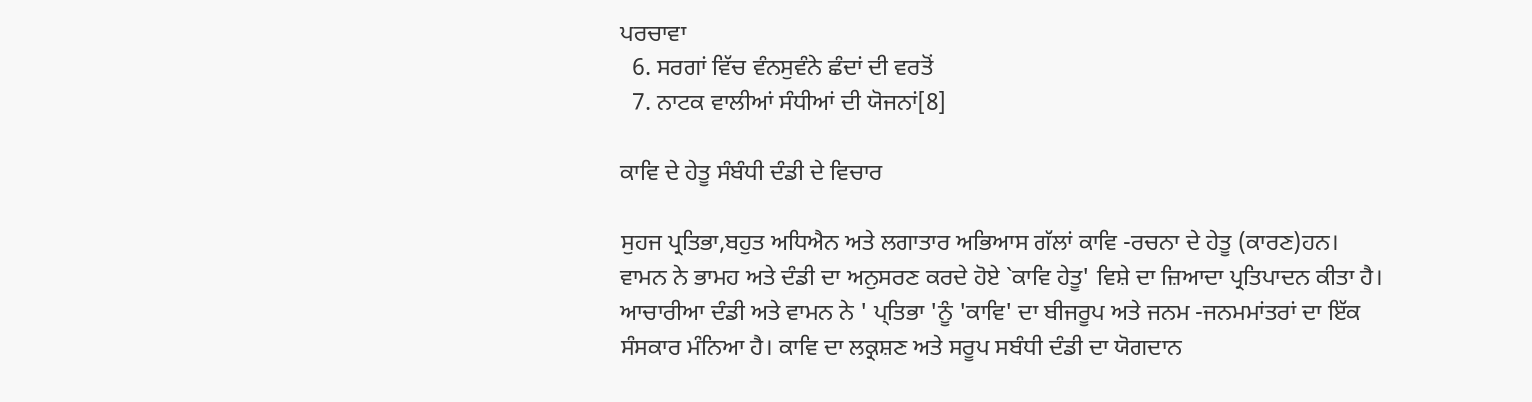ਪਰਚਾਵਾ
  6. ਸਰਗਾਂ ਵਿੱਚ ਵੰਨਸੁਵੰਨੇ ਛੰਦਾਂ ਦੀ ਵਰਤੋਂ
  7. ਨਾਟਕ ਵਾਲੀਆਂ ਸੰਧੀਆਂ ਦੀ ਯੋਜਨਾਂ[8]

ਕਾਵਿ ਦੇ ਹੇਤੂ ਸੰਬੰਧੀ ਦੰਡੀ ਦੇ ਵਿਚਾਰ

ਸੁਹਜ ਪ੍ਰਤਿਭਾ,ਬਹੁਤ ਅਧਿਐਨ ਅਤੇ ਲਗਾਤਾਰ ਅਭਿਆਸ ਗੱਲਾਂ ਕਾਵਿ -ਰਚਨਾ ਦੇ ਹੇਤੂ (ਕਾਰਣ)ਹਨ। ਵਾਮਨ ਨੇ ਭਾਮਹ ਅਤੇ ਦੰਡੀ ਦਾ ਅਨੁਸਰਣ ਕਰਦੇ ਹੋਏ `ਕਾਵਿ ਹੇਤੂ' ਵਿਸ਼ੇ ਦਾ ਜ਼ਿਆਦਾ ਪ੍ਰਤਿਪਾਦਨ ਕੀਤਾ ਹੈ। ਆਚਾਰੀਆ ਦੰਡੀ ਅਤੇ ਵਾਮਨ ਨੇ ' ਪ੍ਤਿਭਾ 'ਨੂੰ 'ਕਾਵਿ' ਦਾ ਬੀਜਰੂਪ ਅਤੇ ਜਨਮ -ਜਨਮਮਾਂਤਰਾਂ ਦਾ ਇੱਕ ਸੰਸਕਾਰ ਮੰਨਿਆ ਹੈ। ਕਾਵਿ ਦਾ ਲਕ੍ਰਸ਼ਣ ਅਤੇ ਸਰੂਪ ਸਬੰਧੀ ਦੰਡੀ ਦਾ ਯੋਗਦਾਨ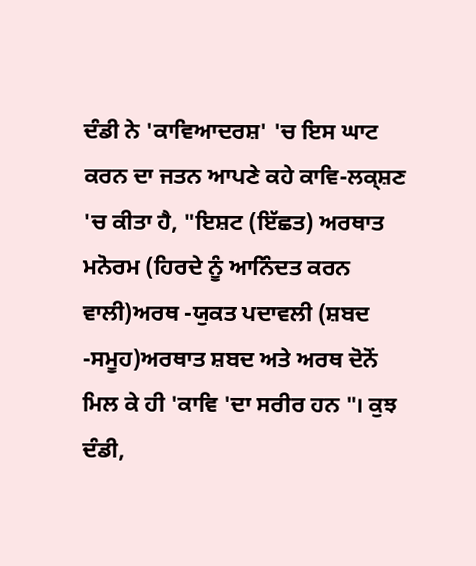ਦੰਡੀ ਨੇ 'ਕਾਵਿਆਦਰਸ਼' 'ਚ ਇਸ ਘਾਟ ਕਰਨ ਦਾ ਜਤਨ ਆਪਣੇ ਕਹੇ ਕਾਵਿ-ਲਕ੍ਸ਼ਣ 'ਚ ਕੀਤਾ ਹੈ, "ਇਸ਼ਟ (ਇੱਛਤ) ਅਰਥਾਤ ਮਨੋਰਮ (ਹਿਰਦੇ ਨੂੰ ਆਨਿੰਦਤ ਕਰਨ ਵਾਲੀ)ਅਰਥ -ਯੁਕਤ ਪਦਾਵਲੀ (ਸ਼ਬਦ -ਸਮੂਹ)ਅਰਥਾਤ ਸ਼ਬਦ ਅਤੇ ਅਰਥ ਦੋਨੋਂ ਮਿਲ ਕੇ ਹੀ 'ਕਾਵਿ 'ਦਾ ਸਰੀਰ ਹਨ "। ਕੁਝ ਦੰਡੀ,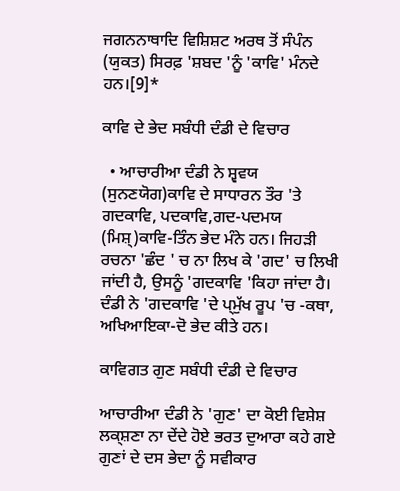ਜਗਨਨਾਥਾਦਿ ਵਿਸ਼ਿਸ਼ਟ ਅਰਥ ਤੋਂ ਸੰਪੰਨ (ਯੁਕਤ) ਸਿਰਫ਼ 'ਸ਼ਬਦ 'ਨੂੰ 'ਕਾਵਿ' ਮੰਨਦੇ ਹਨ।[9]*

ਕਾਵਿ ਦੇ ਭੇਦ ਸਬੰਧੀ ਦੰਡੀ ਦੇ ਵਿਚਾਰ

  • ਆਚਾਰੀਆ ਦੰਡੀ ਨੇ ਸ਼੍ਵਵਯ (ਸੁਨਣਯੋਗ)ਕਾਵਿ ਦੇ ਸਾਧਾਰਨ ਤੌਰ 'ਤੇ ਗਦਕਾਵਿ, ਪਦਕਾਵਿ,ਗਦ-ਪਦਮਯ (ਮਿਸ਼੍)ਕਾਵਿ-ਤਿੰਨ ਭੇਦ ਮੰਨੇ ਹਨ। ਜਿਹੜੀ ਰਚਨਾ 'ਛੰਦ ' ਚ ਨਾ ਲਿਖ ਕੇ 'ਗਦ' ਚ ਲਿਖੀ ਜਾਂਦੀ ਹੈ, ਉਸਨੂੰ 'ਗਦਕਾਵਿ 'ਕਿਹਾ ਜਾਂਦਾ ਹੈ। ਦੰਡੀ ਨੇ 'ਗਦਕਾਵਿ 'ਦੇ ਪ੍ਮੁੱਖ ਰੂਪ 'ਚ -ਕਥਾ, ਅਖਿਆਇਕਾ-ਦੋ ਭੇਦ ਕੀਤੇ ਹਨ।

ਕਾਵਿਗਤ ਗੁਣ ਸਬੰਧੀ ਦੰਡੀ ਦੇ ਵਿਚਾਰ

ਆਚਾਰੀਆ ਦੰਡੀ ਨੇ 'ਗੁਣ' ਦਾ ਕੋਈ ਵਿਸ਼ੇਸ਼ ਲਕ੍ਸ਼ਣਾ ਨਾ ਦੇਂਦੇ ਹੋਏ ਭਰਤ ਦੁਆਰਾ ਕਹੇ ਗਏ ਗੁਣਾਂ ਦੇ ਦਸ ਭੇਦਾ ਨੂੰ ਸਵੀਕਾਰ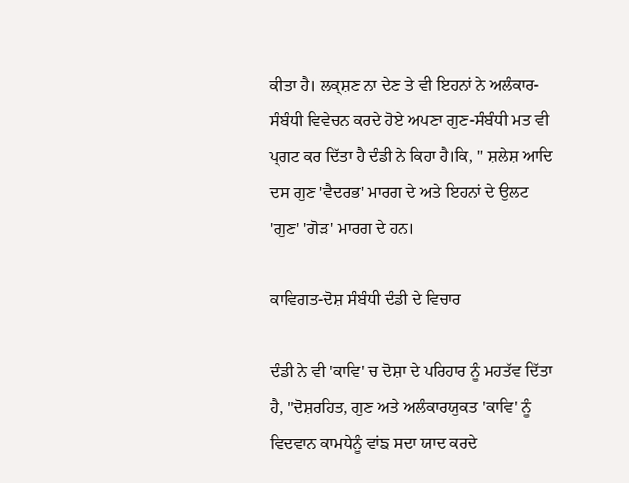ਕੀਤਾ ਹੈ। ਲਕ੍ਸ਼ਣ ਨਾ ਦੇਣ ਤੇ ਵੀ ਇਹਨਾਂ ਨੇ ਅਲੰਕਾਰ-ਸੰਬੰਧੀ ਵਿਵੇਚਨ ਕਰਦੇ ਹੋਏ ਅਪਣਾ ਗੁਣ-ਸੰਬੰਧੀ ਮਤ ਵੀ ਪ੍ਗਟ ਕਰ ਦਿੱਤਾ ਹੈ ਦੰਡੀ ਨੇ ਕਿਹਾ ਹੈ।ਕਿ, " ਸ਼ਲੇਸ਼ ਆਦਿ ਦਸ ਗੁਣ 'ਵੈਦਰਭ' ਮਾਰਗ ਦੇ ਅਤੇ ਇਹਨਾਂ ਦੇ ਉਲਟ 'ਗੁਣ' 'ਗੋੜ' ਮਾਰਗ ਦੇ ਹਨ।

ਕਾਵਿਗਤ-ਦੋਸ਼ ਸੰਬੰਧੀ ਦੰਡੀ ਦੇ ਵਿਚਾਰ

ਦੰਡੀ ਨੇ ਵੀ 'ਕਾਵਿ' ਚ ਦੋਸ਼ਾ ਦੇ ਪਰਿਹਾਰ ਨੂੰ ਮਹਤੱਵ ਦਿੱਤਾ ਹੈ, "ਦੋਸ਼ਰਹਿਤ, ਗੁਣ ਅਤੇ ਅਲੰਕਾਰਯੁਕਤ 'ਕਾਵਿ' ਨੂੰ ਵਿਦਵਾਨ ਕਾਮਧੇਨੂੰ ਵਾਂਙ ਸਦਾ ਯਾਦ ਕਰਦੇ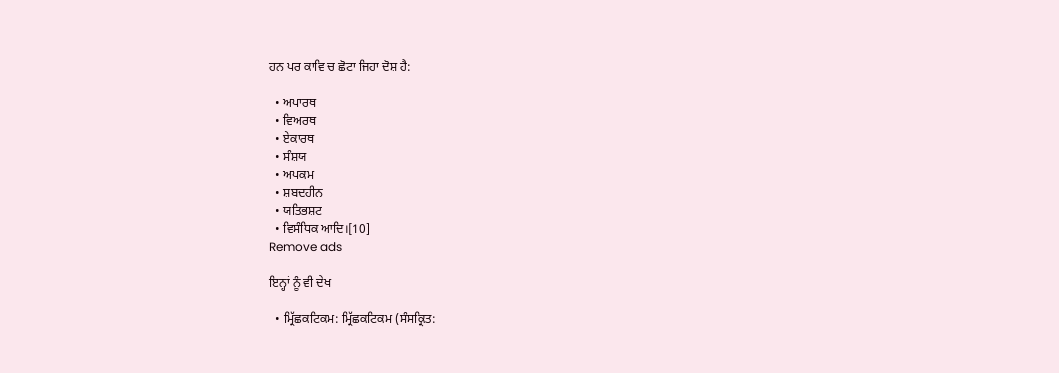ਹਨ ਪਰ ਕਾਵਿ ਚ ਛੋਟਾ ਜਿਹਾ ਦੋਸ਼ ਹੈ:

  • ਅਪਾਰਥ
  • ਵਿਅਰਥ
  • ਏਕਾਰਥ
  • ਸੰਸ਼ਯ
  • ਅਪਕਮ
  • ਸ਼ਬਦਹੀਨ
  • ਯਤਿਭਸ਼ਟ
  • ਵਿਸੰਧਿਕ ਆਦਿ।[10]
Remove ads

ਇਨ੍ਹਾਂ ਨੂੰ ਵੀ ਦੇਖ

  • ਮ੍ਰਿੱਛਕਟਿਕਮ: ਮ੍ਰਿੱਛਕਟਿਕਮ (ਸੰਸਕ੍ਰਿਤ: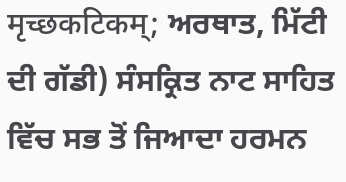मृच्छकटिकम्; ਅਰਥਾਤ, ਮਿੱਟੀ ਦੀ ਗੱਡੀ) ਸੰਸਕ੍ਰਿਤ ਨਾਟ ਸਾਹਿਤ ਵਿੱਚ ਸਭ ਤੋਂ ਜਿਆਦਾ ਹਰਮਨ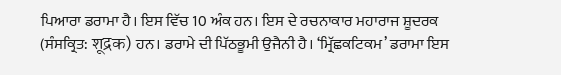ਪਿਆਰਾ ਡਰਾਮਾ ਹੈ। ਇਸ ਵਿੱਚ 10 ਅੰਕ ਹਨ। ਇਸ ਦੇ ਰਚਨਾਕਾਰ ਮਹਾਰਾਜ ਸ਼ੂਦਰਕ (ਸੰਸਕ੍ਰਿਤ: शूद्रक) ਹਨ। ਡਰਾਮੇ ਦੀ ਪਿੱਠਭੂਮੀ ਉਜੈਨੀ ਹੈ। ‘ਮ੍ਰਿੱਛਕਟਿਕਮ’ ਡਰਾਮਾ ਇਸ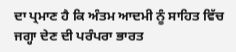ਦਾ ਪ੍ਰਮਾਣ ਹੈ ਕਿ ਅੰਤਮ ਆਦਮੀ ਨੂੰ ਸਾਹਿਤ ਵਿੱਚ ਜਗ੍ਹਾ ਦੇਣ ਦੀ ਪਰੰਪਰਾ ਭਾਰਤ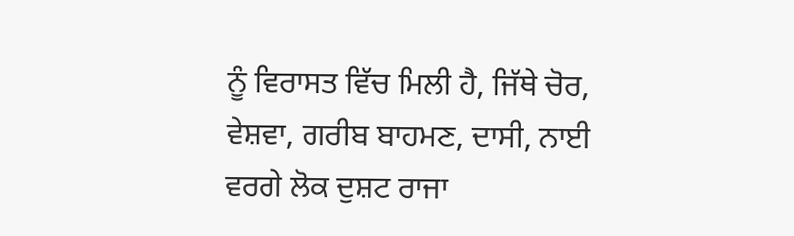ਨੂੰ ਵਿਰਾਸਤ ਵਿੱਚ ਮਿਲੀ ਹੈ, ਜਿੱਥੇ ਚੋਰ, ਵੇਸ਼ਵਾ, ਗਰੀਬ ਬਾਹਮਣ, ਦਾਸੀ, ਨਾਈ ਵਰਗੇ ਲੋਕ ਦੁਸ਼ਟ ਰਾਜਾ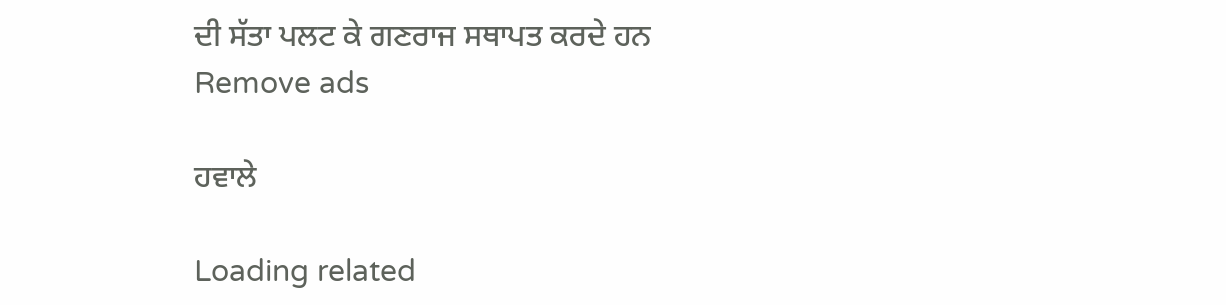ਦੀ ਸੱਤਾ ਪਲਟ ਕੇ ਗਣਰਾਜ ਸਥਾਪਤ ਕਰਦੇ ਹਨ
Remove ads

ਹਵਾਲੇ

Loading related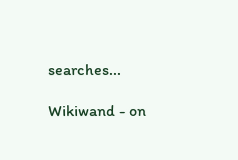searches...

Wikiwand - on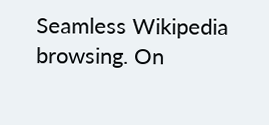Seamless Wikipedia browsing. On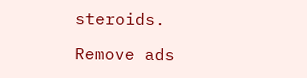steroids.

Remove ads